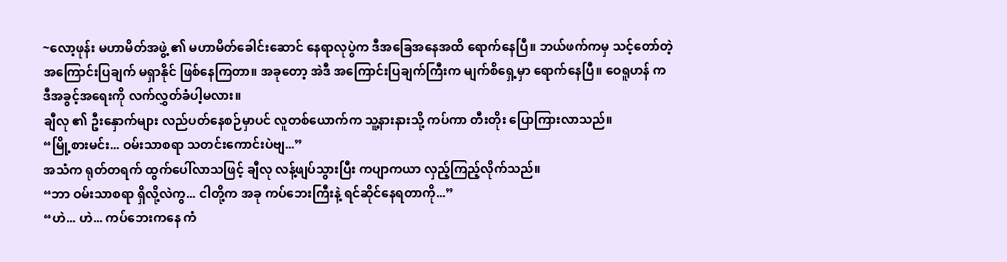~လော့ဖုန်း မဟာမိတ်အဖွဲ့ ၏ မဟာမိတ်ခေါင်းဆောင် နေရာလုပွဲက ဒီအခြေအနေအထိ ရောက်နေပြီ။ ဘယ်ဖက်ကမှ သင့်တော်တဲ့ အကြောင်းပြချက် မရှာနိုင် ဖြစ်နေကြတာ။ အခုတော့ အဲဒီ အကြောင်းပြချက်ကြီးက မျက်စိရှေ့မှာ ရောက်နေပြီ။ ဝေရူဟန် က ဒီအခွင့်အရေးကို လက်လွှတ်ခံပါ့မလား။
ချီလု ၏ ဦးနှောက်များ လည်ပတ်နေစဉ်မှာပင် လူတစ်ယောက်က သူ့နားနားသို့ ကပ်ကာ တီးတိုး ပြောကြားလာသည်။
“မြို့စားမင်း... ဝမ်းသာစရာ သတင်းကောင်းပဲဗျ...”
အသံက ရုတ်တရက် ထွက်ပေါ်လာသဖြင့် ချီလု လန့်ဖျပ်သွားပြီး ကပျာကယာ လှည့်ကြည့်လိုက်သည်။
“ဘာ ဝမ်းသာစရာ ရှိလို့လဲကွ... ငါတို့က အခု ကပ်ဘေးကြီးနဲ့ ရင်ဆိုင်နေရတာကို...”
“ဟဲ... ဟဲ... ကပ်ဘေးကနေ ကံ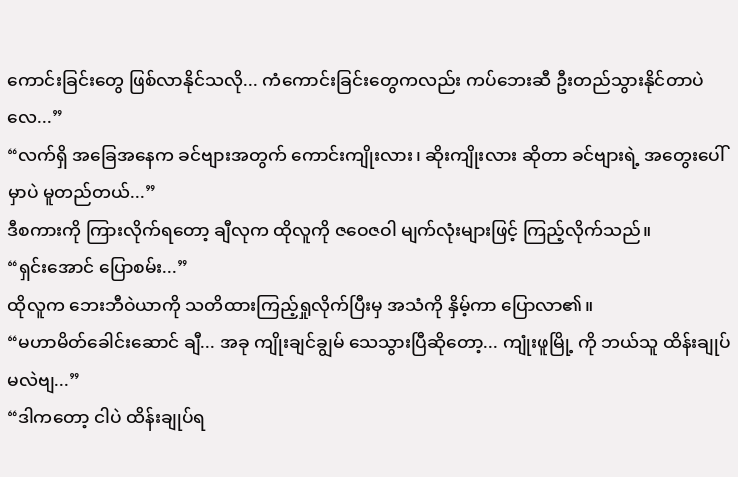ကောင်းခြင်းတွေ ဖြစ်လာနိုင်သလို... ကံကောင်းခြင်းတွေကလည်း ကပ်ဘေးဆီ ဦးတည်သွားနိုင်တာပဲလေ...”
“လက်ရှိ အခြေအနေက ခင်ဗျားအတွက် ကောင်းကျိုးလား၊ ဆိုးကျိုးလား ဆိုတာ ခင်ဗျားရဲ့ အတွေးပေါ်မှာပဲ မူတည်တယ်...”
ဒီစကားကို ကြားလိုက်ရတော့ ချီလုက ထိုလူကို ဇဝေဇဝါ မျက်လုံးများဖြင့် ကြည့်လိုက်သည်။
“ရှင်းအောင် ပြောစမ်း...”
ထိုလူက ဘေးဘီဝဲယာကို သတိထားကြည့်ရှုလိုက်ပြီးမှ အသံကို နှိမ့်ကာ ပြောလာ၏။
“မဟာမိတ်ခေါင်းဆောင် ချီ... အခု ကျိုးချင်ချွမ် သေသွားပြီဆိုတော့... ကျုံးဖူမြို့ ကို ဘယ်သူ ထိန်းချုပ်မလဲဗျ...”
“ဒါကတော့ ငါပဲ ထိန်းချုပ်ရ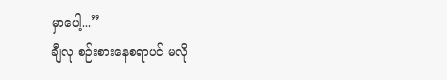မှာပေါ့...”
ချီလု စဉ်းစားနေစရာပင် မလို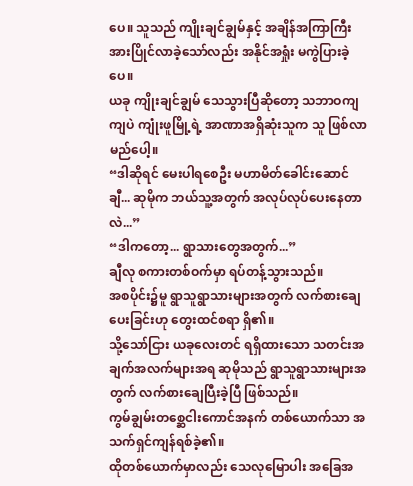ပေ။ သူသည် ကျိုးချင်ချွမ်နှင့် အချိန်အကြာကြီး အားပြိုင်လာခဲ့သော်လည်း အနိုင်အရှုံး မကွဲပြားခဲ့ပေ။
ယခု ကျိုးချင်ချွမ် သေသွားပြီဆိုတော့ သဘာဝကျကျပဲ ကျုံးဖူမြို့ရဲ့ အာဏာအရှိဆုံးသူက သူ ဖြစ်လာမည်ပေါ့။
“ဒါဆိုရင် မေးပါရစေဦး မဟာမိတ်ခေါင်းဆောင် ချီ... ဆုမိုက ဘယ်သူ့အတွက် အလုပ်လုပ်ပေးနေတာလဲ...”
“ဒါကတော့... ရွာသားတွေအတွက်...”
ချီလု စကားတစ်ဝက်မှာ ရပ်တန့်သွားသည်။
အစပိုင်း၌မူ ရွာသူရွာသားများအတွက် လက်စားချေပေးခြင်းဟု တွေးထင်စရာ ရှိ၏။
သို့သော်ငြား ယခုလေးတင် ရရှိထားသော သတင်းအချက်အလက်များအရ ဆုမိုသည် ရွာသူရွာသားများအတွက် လက်စားချေပြီးခဲ့ပြီ ဖြစ်သည်။
ကွမ်ချွမ်းတစ္ဆေငါးကောင်အနက် တစ်ယောက်သာ အသက်ရှင်ကျန်ရစ်ခဲ့၏။
ထိုတစ်ယောက်မှာလည်း သေလုမြောပါး အခြေအ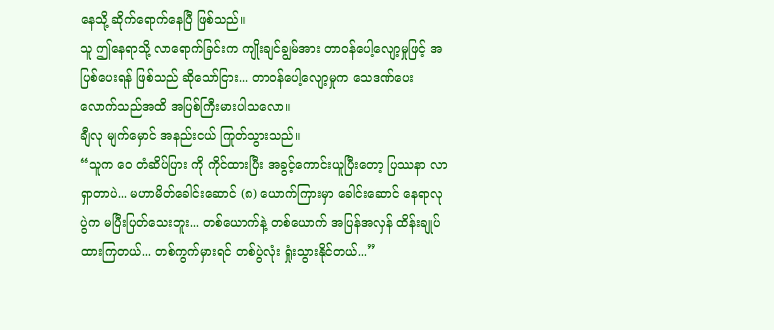နေသို့ ဆိုက်ရောက်နေပြီ ဖြစ်သည်။
သူ ဤနေရာသို့ လာရောက်ခြင်းက ကျိုးချင်ချွမ်အား တာဝန်ပေါ့လျော့မှုဖြင့် အပြစ်ပေးရန် ဖြစ်သည် ဆိုသော်ငြား... တာဝန်ပေါ့လျော့မှုက သေဒဏ်ပေးလောက်သည်အထိ အပြစ်ကြီးမားပါသလော။
ချီလု မျက်မှောင် အနည်းငယ် ကြုတ်သွားသည်။
“သူက ဝေ တံဆိပ်ပြား ကို ကိုင်ထားပြီး အခွင့်ကောင်းယူပြီးတော့ ပြဿနာ လာရှာတာပဲ... မဟာမိတ်ခေါင်းဆောင် (၈) ယောက်ကြားမှာ ခေါင်းဆောင် နေရာလုပွဲက မပြီးပြတ်သေးဘူး... တစ်ယောက်နဲ့ တစ်ယောက် အပြန်အလှန် ထိန်းချုပ်ထားကြတယ်... တစ်ကွက်မှားရင် တစ်ပွဲလုံး ရှုံးသွားနိုင်တယ်...”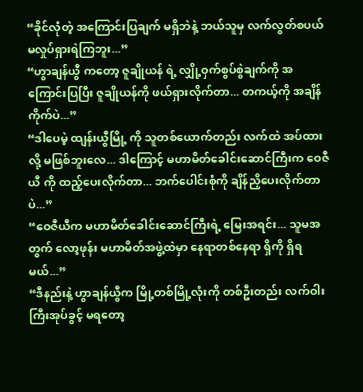“ခိုင်လုံတဲ့ အကြောင်းပြချက် မရှိဘဲနဲ့ ဘယ်သူမှ လက်လွတ်စပယ် မလှုပ်ရှားရဲကြဘူး...”
“ဟွာချန်ယွီ ကတော့ ဇူချိုယန် ရဲ့ လျှို့ဝှက်စွပ်စွဲချက်ကို အကြောင်းပြပြီး ဇူချိုယန်ကို ဖယ်ရှားလိုက်တာ... တကယ့်ကို အချိန်ကိုက်ပဲ...”
“ဒါပေမဲ့ ထျန်းယွီမြို့ ကို သူတစ်ယောက်တည်း လက်ထဲ အပ်ထားလို့ မဖြစ်ဘူးလေ... ဒါကြောင့် မဟာမိတ်ခေါင်းဆောင်ကြီးက ဝေဇီယီ ကို ထည့်ပေးလိုက်တာ... ဘက်ပေါင်းစုံကို ချိန်ညှိပေးလိုက်တာပဲ...”
“ဝေဇီယီက မဟာမိတ်ခေါင်းဆောင်ကြီးရဲ့ မြေးအရင်း... သူမအတွက် လော့ဖုန်း မဟာမိတ်အဖွဲ့ထဲမှာ နေရာတစ်နေရာ ရှိကို ရှိရမယ်...”
“ဒီနည်းနဲ့ ဟွာချန်ယွီက မြို့တစ်မြို့လုံးကို တစ်ဦးတည်း လက်ဝါးကြီးအုပ်ခွင့် မရတော့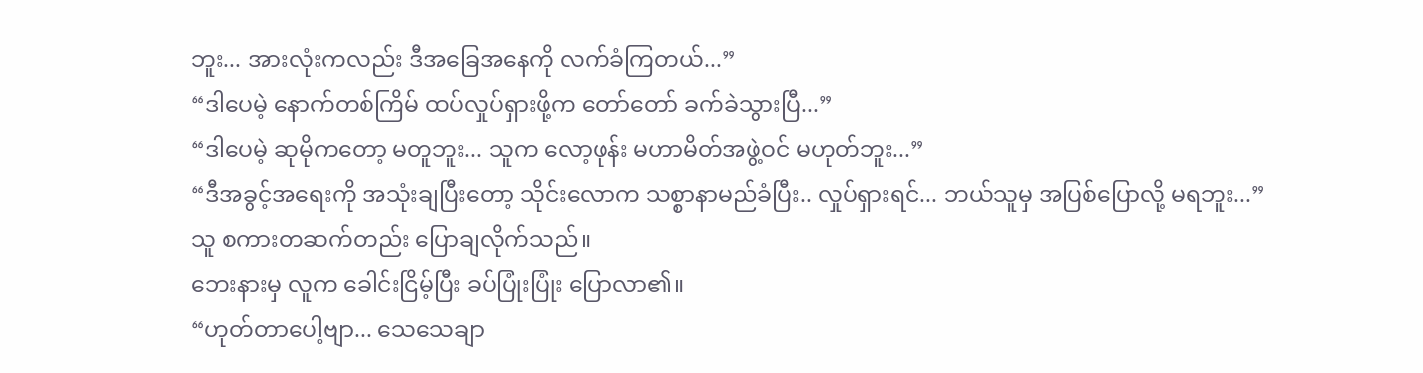ဘူး... အားလုံးကလည်း ဒီအခြေအနေကို လက်ခံကြတယ်...”
“ဒါပေမဲ့ နောက်တစ်ကြိမ် ထပ်လှုပ်ရှားဖို့က တော်တော် ခက်ခဲသွားပြီ...”
“ဒါပေမဲ့ ဆုမိုကတော့ မတူဘူး... သူက လော့ဖုန်း မဟာမိတ်အဖွဲ့ဝင် မဟုတ်ဘူး...”
“ဒီအခွင့်အရေးကို အသုံးချပြီးတော့ သိုင်းလောက သစ္စာနာမည်ခံပြီး.. လှုပ်ရှားရင်... ဘယ်သူမှ အပြစ်ပြောလို့ မရဘူး...”
သူ စကားတဆက်တည်း ပြောချလိုက်သည်။
ဘေးနားမှ လူက ခေါင်းငြိမ့်ပြီး ခပ်ပြုံးပြုံး ပြောလာ၏။
“ဟုတ်တာပေါ့ဗျာ... သေသေချာ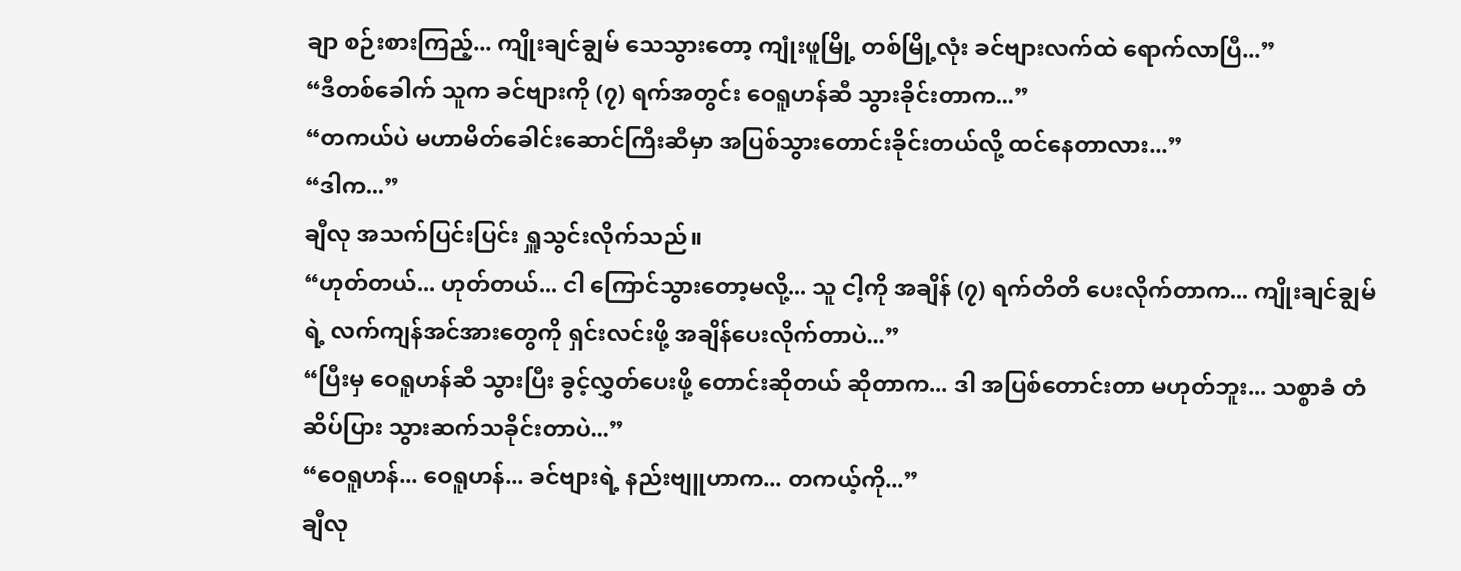ချာ စဉ်းစားကြည့်... ကျိုးချင်ချွမ် သေသွားတော့ ကျုံးဖူမြို့ တစ်မြို့လုံး ခင်ဗျားလက်ထဲ ရောက်လာပြီ...”
“ဒီတစ်ခေါက် သူက ခင်ဗျားကို (၇) ရက်အတွင်း ဝေရူဟန်ဆီ သွားခိုင်းတာက...”
“တကယ်ပဲ မဟာမိတ်ခေါင်းဆောင်ကြီးဆီမှာ အပြစ်သွားတောင်းခိုင်းတယ်လို့ ထင်နေတာလား...”
“ဒါက...”
ချီလု အသက်ပြင်းပြင်း ရှူသွင်းလိုက်သည်။
“ဟုတ်တယ်... ဟုတ်တယ်... ငါ ကြောင်သွားတော့မလို့... သူ ငါ့ကို အချိန် (၇) ရက်တိတိ ပေးလိုက်တာက... ကျိုးချင်ချွမ်ရဲ့ လက်ကျန်အင်အားတွေကို ရှင်းလင်းဖို့ အချိန်ပေးလိုက်တာပဲ...”
“ပြီးမှ ဝေရူဟန်ဆီ သွားပြီး ခွင့်လွှတ်ပေးဖို့ တောင်းဆိုတယ် ဆိုတာက... ဒါ အပြစ်တောင်းတာ မဟုတ်ဘူး... သစ္စာခံ တံဆိပ်ပြား သွားဆက်သခိုင်းတာပဲ...”
“ဝေရူဟန်... ဝေရူဟန်... ခင်ဗျားရဲ့ နည်းဗျူဟာက... တကယ့်ကို...”
ချီလု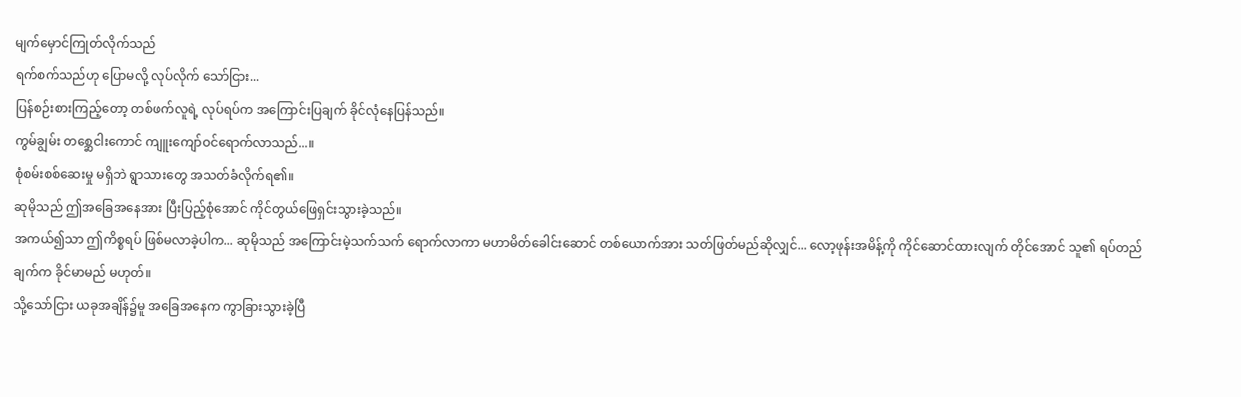မျက်မှောင်ကြုတ်လိုက်သည်
ရက်စက်သည်ဟု ပြောမလို့ လုပ်လိုက် သော်ငြား...
ပြန်စဉ်းစားကြည့်တော့ တစ်ဖက်လူရဲ့ လုပ်ရပ်က အကြောင်းပြချက် ခိုင်လုံနေပြန်သည်။
ကွမ်ချွမ်း တစ္ဆေငါးကောင် ကျူးကျော်ဝင်ရောက်လာသည်...။
စုံစမ်းစစ်ဆေးမှု မရှိဘဲ ရွာသားတွေ အသတ်ခံလိုက်ရ၏။
ဆုမိုသည် ဤအခြေအနေအား ပြီးပြည့်စုံအောင် ကိုင်တွယ်ဖြေရှင်းသွားခဲ့သည်။
အကယ်၍သာ ဤကိစ္စရပ် ဖြစ်မလာခဲ့ပါက... ဆုမိုသည် အကြောင်းမဲ့သက်သက် ရောက်လာကာ မဟာမိတ်ခေါင်းဆောင် တစ်ယောက်အား သတ်ဖြတ်မည်ဆိုလျှင်... လော့ဖုန်းအမိန့်ကို ကိုင်ဆောင်ထားလျက် တိုင်အောင် သူ၏ ရပ်တည်ချက်က ခိုင်မာမည် မဟုတ်။
သို့သော်ငြား ယခုအချိန်၌မူ အခြေအနေက ကွာခြားသွားခဲ့ပြီ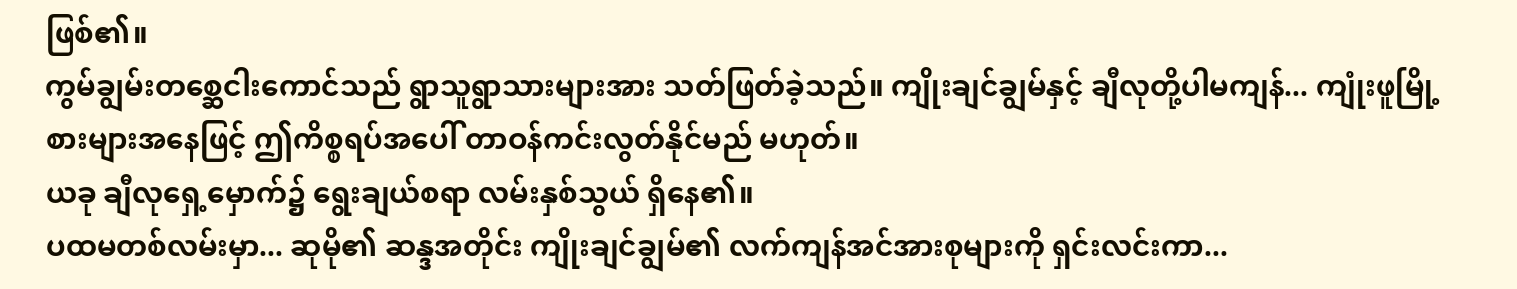ဖြစ်၏။
ကွမ်ချွမ်းတစ္ဆေငါးကောင်သည် ရွာသူရွာသားများအား သတ်ဖြတ်ခဲ့သည်။ ကျိုးချင်ချွမ်နှင့် ချီလုတို့ပါမကျန်... ကျုံးဖူမြို့စားများအနေဖြင့် ဤကိစ္စရပ်အပေါ် တာဝန်ကင်းလွတ်နိုင်မည် မဟုတ်။
ယခု ချီလုရှေ့မှောက်၌ ရွေးချယ်စရာ လမ်းနှစ်သွယ် ရှိနေ၏။
ပထမတစ်လမ်းမှာ... ဆုမို၏ ဆန္ဒအတိုင်း ကျိုးချင်ချွမ်၏ လက်ကျန်အင်အားစုများကို ရှင်းလင်းကာ...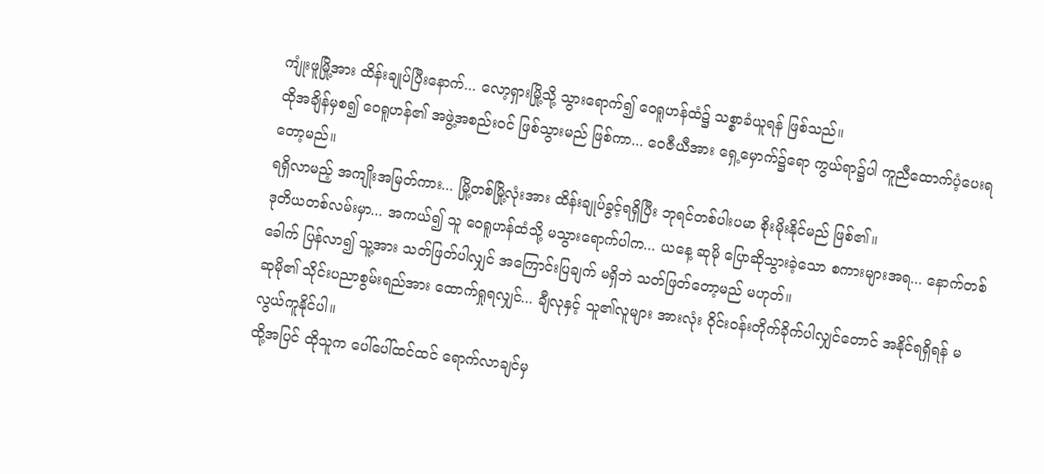ကျုံးဖူမြို့အား ထိန်းချုပ်ပြီးနောက်... လော့ရှားမြို့သို့ သွားရောက်၍ ဝေရူဟန်ထံ၌ သစ္စာခံယူရန် ဖြစ်သည်။
ထိုအချိန်မှစ၍ ဝေရူဟန်၏ အဖွဲ့အစည်းဝင် ဖြစ်သွားမည် ဖြစ်ကာ... ဝေဇီယီအား ရှေ့မှောက်၌ရော ကွယ်ရာ၌ပါ ကူညီထောက်ပံ့ပေးရတော့မည်။
ရရှိလာမည့် အကျိုးအမြတ်ကား... မြို့တစ်မြို့လုံးအား ထိန်းချုပ်ခွင့်ရရှိပြီး ဘုရင်တစ်ပါးပမာ စိုးမိုးနိုင်မည် ဖြစ်၏။
ဒုတိယတစ်လမ်းမှာ... အကယ်၍ သူ ဝေရူဟန်ထံသို့ မသွားရောက်ပါက... ယနေ့ ဆုမို ပြောဆိုသွားခဲ့သော စကားများအရ... နောက်တစ်ခေါက် ပြန်လာ၍ သူ့အား သတ်ဖြတ်ပါလျှင် အကြောင်းပြချက် မရှိဘဲ သတ်ဖြတ်တော့မည် မဟုတ်။
ဆုမို၏ သိုင်းပညာစွမ်းရည်အား ထောက်ရှုရလျှင်... ချီလုနှင့် သူ၏လူများ အားလုံး ဝိုင်းဝန်းတိုက်ခိုက်ပါလျှင်တောင် အနိုင်ရရှိရန် မလွယ်ကူနိုင်ပါ။
ထို့အပြင် ထိုသူက ပေါ်ပေါ်ထင်ထင် ရောက်လာချင်မှ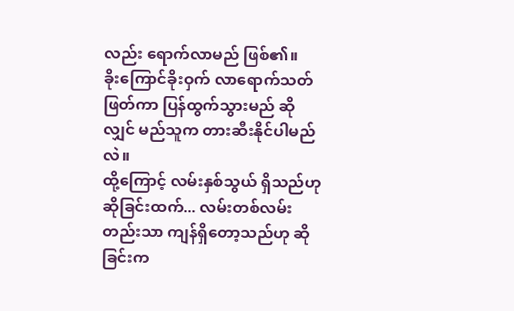လည်း ရောက်လာမည် ဖြစ်၏။
ခိုးကြောင်ခိုးဝှက် လာရောက်သတ်ဖြတ်ကာ ပြန်ထွက်သွားမည် ဆိုလျှင် မည်သူက တားဆီးနိုင်ပါမည်လဲ။
ထို့ကြောင့် လမ်းနှစ်သွယ် ရှိသည်ဟု ဆိုခြင်းထက်... လမ်းတစ်လမ်းတည်းသာ ကျန်ရှိတော့သည်ဟု ဆိုခြင်းက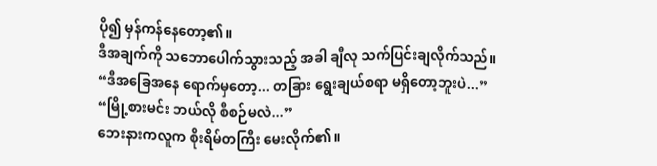ပို၍ မှန်ကန်နေတော့၏။
ဒီအချက်ကို သဘောပေါက်သွားသည့် အခါ ချီလု သက်ပြင်းချလိုက်သည်။
“ဒီအခြေအနေ ရောက်မှတော့... တခြား ရွေးချယ်စရာ မရှိတော့ဘူးပဲ...”
“မြို့စားမင်း ဘယ်လို စီစဉ်မလဲ...”
ဘေးနားကလူက စိုးရိမ်တကြီး မေးလိုက်၏။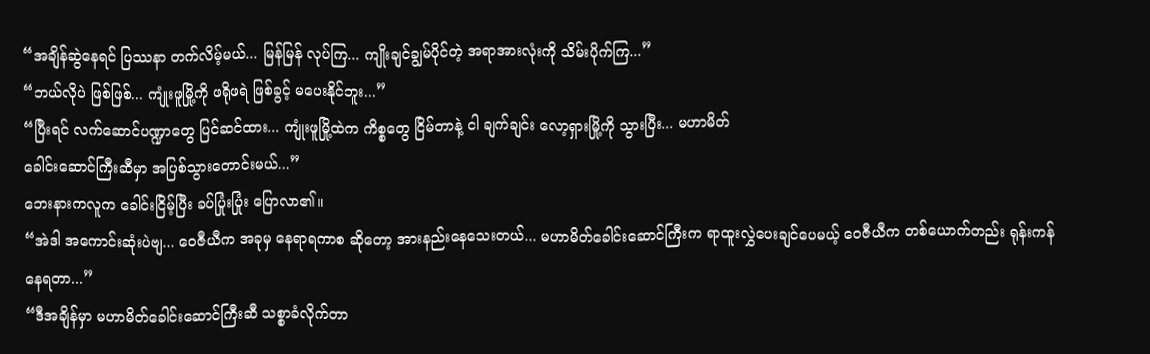“အချိန်ဆွဲနေရင် ပြဿနာ တက်လိမ့်မယ်... မြန်မြန် လုပ်ကြ... ကျိုးချင်ချွမ်ပိုင်တဲ့ အရာအားလုံးကို သိမ်းပိုက်ကြ...”
“ဘယ်လိုပဲ ဖြစ်ဖြစ်... ကျုံးဖူမြို့ကို ဖရိုဖရဲ ဖြစ်ခွင့် မပေးနိုင်ဘူး...”
“ပြီးရင် လက်ဆောင်ပဏ္ဍာတွေ ပြင်ဆင်ထား... ကျုံးဖူမြို့ထဲက ကိစ္စတွေ ငြိမ်တာနဲ့ ငါ ချက်ချင်း လော့ရှားမြို့ကို သွားပြီး... မဟာမိတ်
ခေါင်းဆောင်ကြီးဆီမှာ အပြစ်သွားတောင်းမယ်...”
ဘေးနားကလူက ခေါင်းငြိမ့်ပြီး ခပ်ပြုံးပြုံး ပြောလာ၏။
“အဲဒါ အကောင်းဆုံးပဲဗျ... ဝေဇီယီက အခုမှ နေရာရကာစ ဆိုတော့ အားနည်းနေသေးတယ်... မဟာမိတ်ခေါင်းဆောင်ကြီးက ရာထူးလွှဲပေးချင်ပေမယ့် ဝေဇီယီက တစ်ယောက်တည်း ရုန်းကန်နေရတာ...”
“ဒီအချိန်မှာ မဟာမိတ်ခေါင်းဆောင်ကြီးဆီ သစ္စာခံလိုက်တာ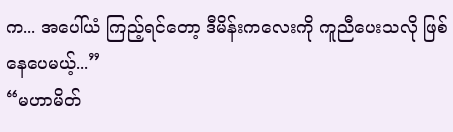က... အပေါ်ယံ ကြည့်ရင်တော့ ဒီမိန်းကလေးကို ကူညီပေးသလို ဖြစ်နေပေမယ့်...”
“မဟာမိတ်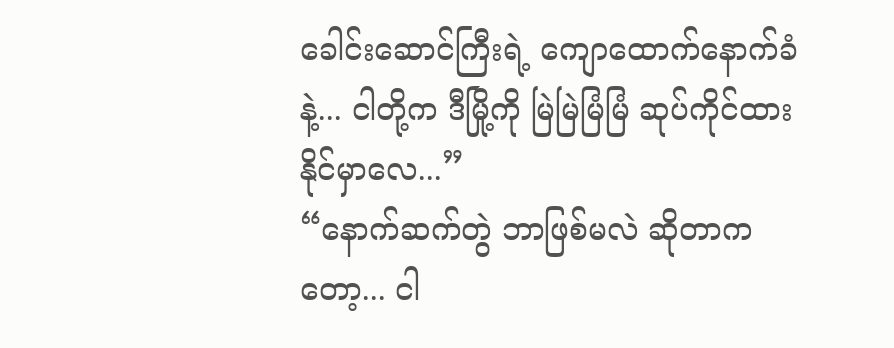ခေါင်းဆောင်ကြီးရဲ့ ကျောထောက်နောက်ခံနဲ့... ငါတို့က ဒီမြို့ကို မြဲမြဲမြံမြံ ဆုပ်ကိုင်ထားနိုင်မှာလေ...”
“နောက်ဆက်တွဲ ဘာဖြစ်မလဲ ဆိုတာကတော့... ငါ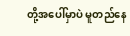တို့အပေါ်မှာပဲ မူတည်နေ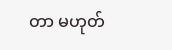တာ မဟုတ်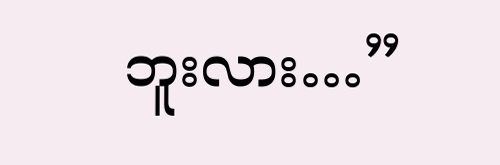ဘူးလား…”